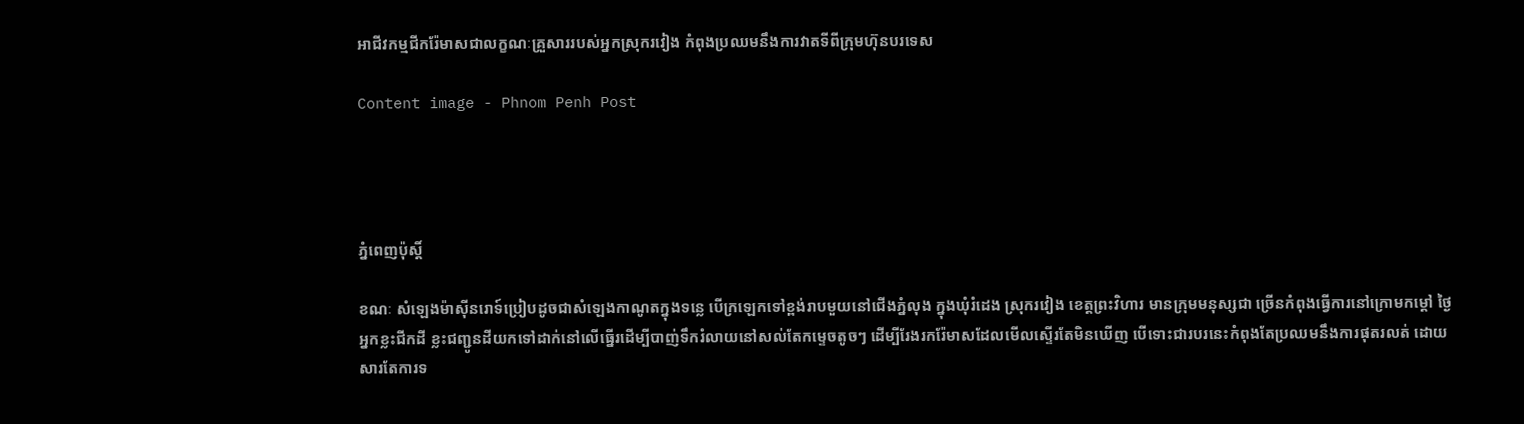អាជីវកម្មជីករ៉ែមាសជាលក្ខណៈគ្រួសាររបស់អ្នកស្រុករវៀង កំពុងប្រឈមនឹងការវាតទីពីក្រុមហ៊ុនបរទេស

Content image - Phnom Penh Post




ភ្នំពេញប៉ុស្តិ៍

ខណៈ សំឡេងម៉ាស៊ីនរោទ៍ប្រៀបដូចជាសំឡេងកាណូតក្នុងទន្លេ បើក្រឡេកទៅខ្ពង់រាបមួយនៅជើងភ្នំលុង ក្នុងឃុំរំដេង ស្រុករវៀង ខេត្តព្រះវិហារ មានក្រុមមនុស្សជា ច្រើនកំពុងធ្វើការនៅក្រោមកម្តៅ ថ្ងៃ អ្នកខ្លះជីកដី ខ្លះជញ្ជូនដីយកទៅដាក់នៅលើធ្នើរដើម្បីបាញ់ទឹករំលាយនៅសល់តែកម្ទេចតូចៗ ដើម្បីរែងរករ៉ែមាសដែលមើលស្ទើរតែមិនឃើញ បើទោះជារបរនេះកំពុងតែប្រឈមនឹងការផុតរលត់ ដោយសារតែការទ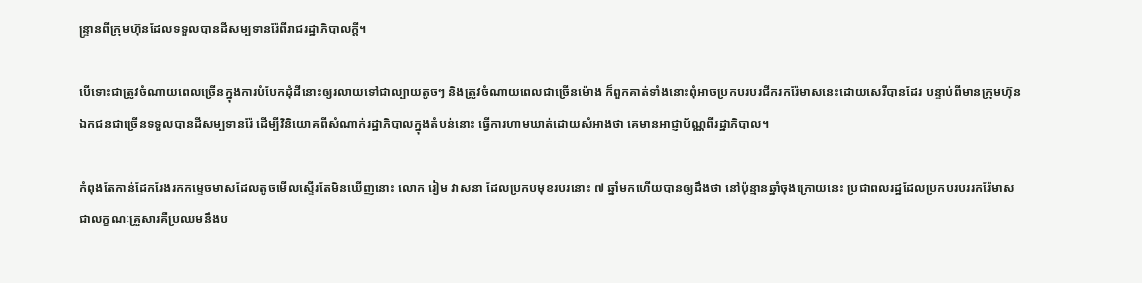ន្ទ្រានពីក្រុមហ៊ុនដែលទទួលបានដីសម្បទានរ៉ែពីរាជរដ្ឋាភិបាលក្ដី។

បើទោះជាត្រូវចំណាយពេលច្រើនក្នុងការបំបែកដុំដីនោះឲ្យរលាយទៅជាល្បាយតូចៗ និងត្រូវចំណាយពេលជាច្រើនម៉ោង ក៏ពួកគាត់ទាំងនោះពុំអាចប្រកបរបរជីករករ៉ែមាសនេះដោយសេរីបានដែរ បន្ទាប់ពីមានក្រុមហ៊ុនឯកជនជាច្រើនទទួលបានដីសម្បទានរ៉ែ ដើម្បីវិនិយោគពីសំណាក់រដ្ឋាភិបាលក្នុងតំបន់នោះ ធ្វើការហាមឃាត់ដោយសំអាងថា គេមានអាជ្ញាប័ណ្ណពីរដ្ឋាភិបាល។

កំពុងតែកាន់ដែករែងរកកម្ទេចមាសដែលតូចមើលស្ទើរតែមិនឃើញនោះ លោក រៀម វាសនា ដែលប្រកបមុខរបរនោះ ៧ ឆ្នាំមកហើយបានឲ្យដឹងថា នៅប៉ុន្មានឆ្នាំចុងក្រោយនេះ ប្រជាពលរដ្ឋដែលប្រកបរបររករ៉ែមាស ជាលក្ខណៈគ្រួសារគឺប្រឈមនឹងប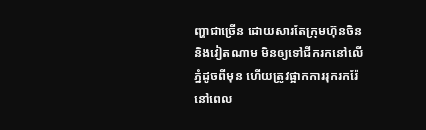ញ្ហាជាច្រើន ដោយសារតែក្រុមហ៊ុនចិននិងវៀតណាម មិនឲ្យទៅជីករកនៅលើភ្នំដូចពីមុន ហើយត្រូវផ្អាកការរុករករ៉ែនៅពេល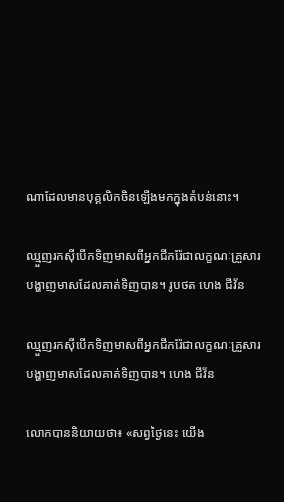ណាដែលមានបុគ្គលិកចិនឡើងមកក្នុងតំបន់នោះ។

ឈ្មួញរកស៊ីបើកទិញមាសពីអ្នកជីករ៉ែជាលក្ខណៈគ្រួសារ បង្ហាញមាសដែលគាត់ទិញបាន។ រូបថត ហេង ជីវ័ន

ឈ្មួញរកស៊ីបើកទិញមាសពីអ្នកជីករ៉ែជាលក្ខណៈគ្រួសារ បង្ហាញមាសដែលគាត់ទិញបាន។ ហេង ជីវ័ន

លោកបាននិយាយថា៖ «សព្វថ្ងៃនេះ យើង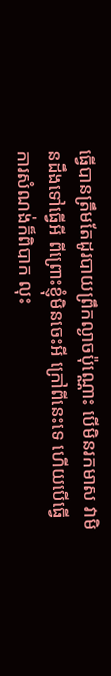ធ្វើបានត្រឹមតែដូរបាយព្រឹកល្ងាចប៉ុណ្ណោះ បើមិនរកមាស វាមិនដឹងទៅធ្វើអី ពីព្រោះខ្ញុំមិនចេះអី ក្រៅពីនេះទេ ហើយបើធ្វើការសំណង់ក៏ពិបាក លុះ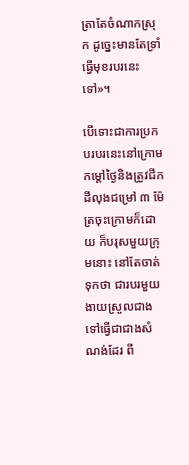ត្រាតែចំណាកស្រុក ដូច្នេះមានតែទ្រាំធ្វើមុខរបរនេះទៅ»។

បើទោះជាការប្រកបរបរនេះនៅក្រោមកម្តៅថ្ងៃនិងត្រូវជីកដីលុងជម្រៅ ៣ ម៉ែត្រចុះក្រោមក៏ដោយ ក៏បរុសមួយក្រុមនោះ នៅតែចាត់ទុកថា ជារបរមួយងាយស្រួលជាង ទៅធ្វើជាជាងសំណង់ដែរ ពី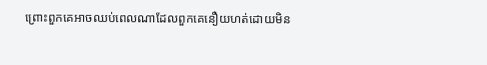ព្រោះពួកគេអាចឈប់ពេលណាដែលពួកគេនឿយហត់ដោយមិន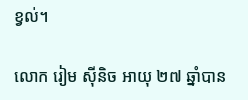ខ្វល់។

លោក រៀម ស៊ីនិច អាយុ ២៧ ឆ្នាំបាន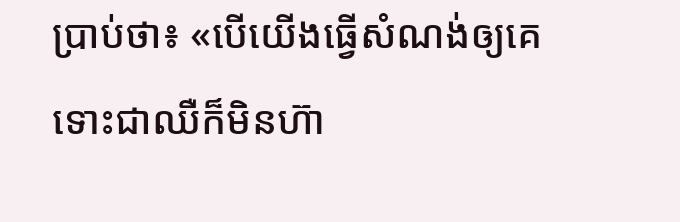ប្រាប់ថា៖ «បើយើងធ្វើសំណង់ឲ្យគេ ទោះជាឈឺក៏មិនហ៊ា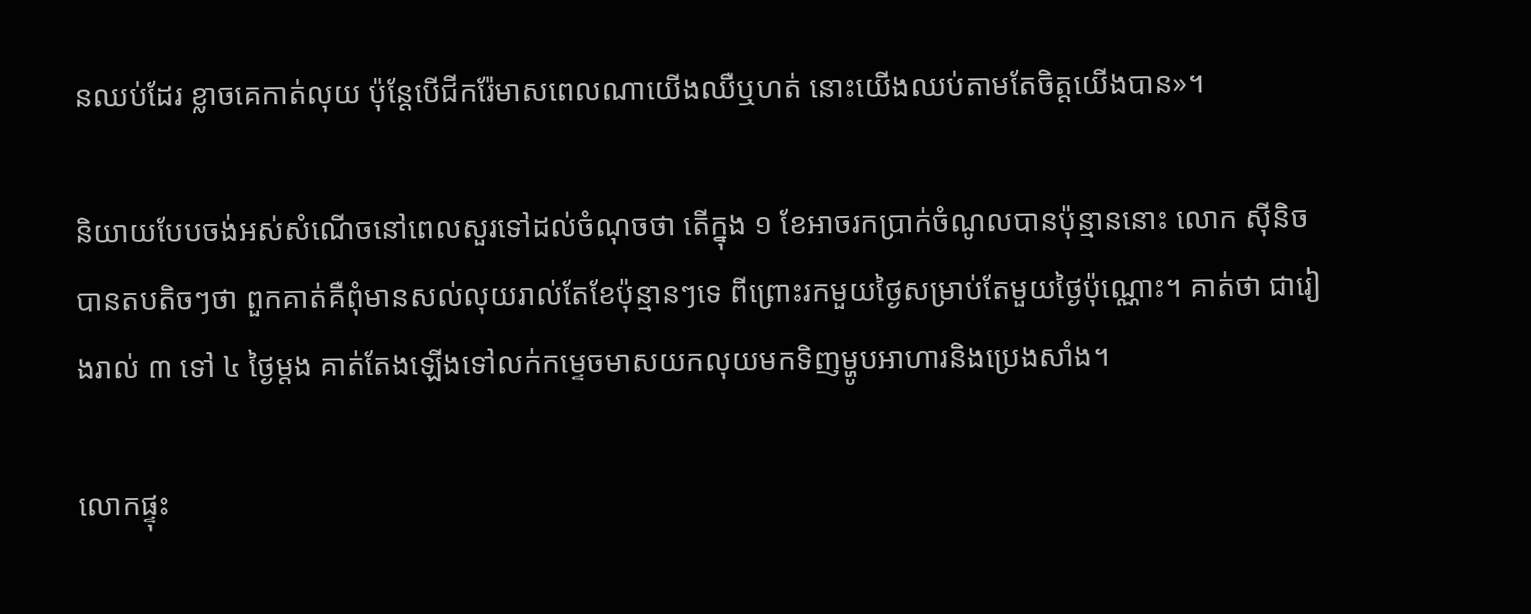នឈប់ដែរ ខ្លាចគេកាត់លុយ ប៉ុន្តែបើជីករ៉ែមាសពេលណាយើងឈឺឬហត់ នោះយើងឈប់តាមតែចិត្តយើងបាន»។

និយាយបែបចង់អស់សំណើចនៅពេលសួរទៅដល់ចំណុចថា តើក្នុង ១ ខែអាចរកប្រាក់ចំណូលបានប៉ុន្មាននោះ លោក ស៊ីនិច បានតបតិចៗថា ពួកគាត់គឺពុំមានសល់លុយរាល់តែខែប៉ុន្មានៗទេ ពីព្រោះរកមួយថ្ងៃសម្រាប់តែមួយថ្ងៃប៉ុណ្ណោះ។ គាត់ថា ជារៀងរាល់ ៣ ទៅ ៤ ថ្ងៃម្តង គាត់តែងឡើងទៅលក់កម្ទេចមាសយកលុយមកទិញម្ហូបអាហារនិងប្រេងសាំង។

លោកផ្ទុះ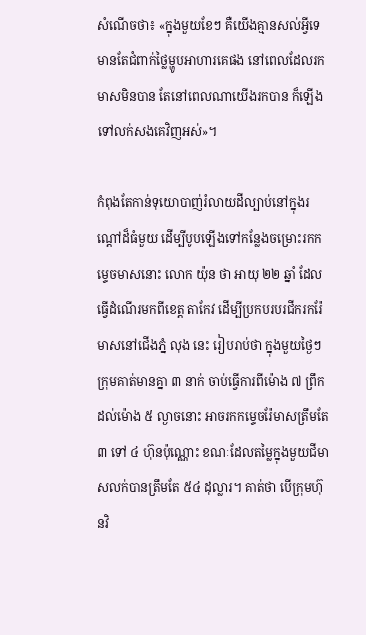សំណើចថា៖ «ក្នុងមួយខែៗ គឺយើងគ្មានសល់អ្វីទេ មានតែជំពាក់ថ្លៃម្ហូបអាហារគេផង នៅពេលដែលរកមាសមិនបាន តែនៅពេលណាយើងរកបាន ក៏ឡើងទៅលក់សងគេវិញអស់»។

កំពុងតែកាន់ទុយោបាញ់រំលាយដីល្បាប់នៅក្នុងរណ្តៅដ៏ធំមួយ ដើម្បីបូបឡើងទៅកន្លែងចម្រោះរកកម្ទេចមាសនោះ លោក យ៉ុន ថា អាយុ ២២ ឆ្នាំ ដែលធ្វើដំណើរមកពីខេត្ត តាកែវ ដើម្បីប្រកបរបរជីករករ៉ែមាសនៅជើងភ្នំ លុង នេះ រៀបរាប់ថា ក្នុងមួយថ្ងៃៗ ក្រុមគាត់មានគ្នា ៣ នាក់ ចាប់ធ្វើការពីម៉ោង ៧ ព្រឹកដល់ម៉ោង ៥ ល្ងាចនោះ អាចរកកម្ទេចរ៉ែមាសត្រឹមតែ ៣ ទៅ ៤ ហ៊ុនប៉ុណ្ណោះ ខណៈដែលតម្លៃក្នុងមួយជីមាសលក់បានត្រឹមតែ ៥៤ ដុល្លារ។ គាត់ថា បើក្រុមហ៊ុនវិ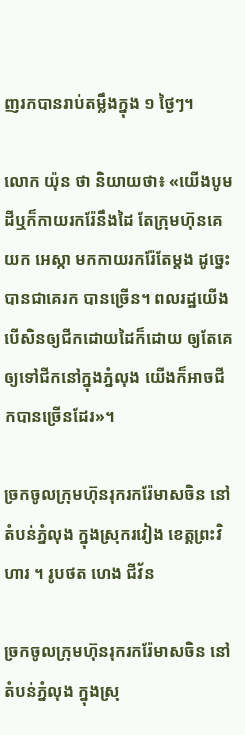ញរកបានរាប់តម្លឹងក្នុង ១ ថ្ងៃៗ។

លោក យ៉ុន ថា និយាយថា៖ «យើងបូមដីឬក៏កាយរករ៉ែនឹងដៃ តែក្រុមហ៊ុនគេយក អេស្កា មកកាយរករ៉ែតែម្តង ដូច្នេះ បានជាគេរក បានច្រើន។ ពលរដ្ឋយើងបើសិនឲ្យជីកដោយដៃក៏ដោយ ឲ្យតែគេឲ្យទៅជីកនៅក្នុងភ្នំលុង យើងក៏អាចជីកបានច្រើនដែរ»។

ច្រកចូលក្រុមហ៊ុនរុករករ៉ែមាសចិន នៅតំបន់ភ្នំលុង ក្នុងស្រុករវៀង ខេត្តព្រះវិហារ ។ រូបថត ហេង ជីវ័ន

ច្រកចូលក្រុមហ៊ុនរុករករ៉ែមាសចិន នៅតំបន់ភ្នំលុង ក្នុងស្រុ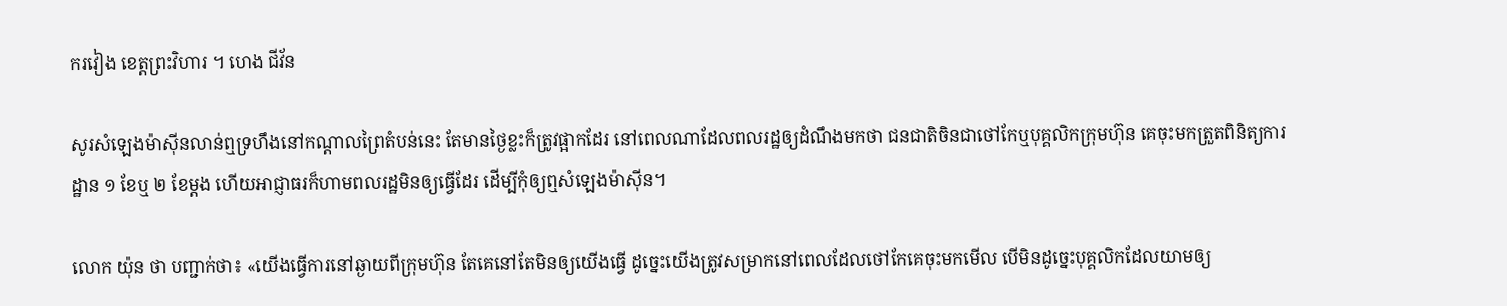ករវៀង ខេត្តព្រះវិហារ ។ ហេង ជីវ័ន

សូរសំឡេងម៉ាស៊ីនលាន់ឮទ្រហឹងនៅកណ្តាលព្រៃតំបន់នេះ តែមានថ្ងៃខ្លះក៏ត្រូវផ្អាកដែរ នៅពេលណាដែលពលរដ្ឋឲ្យដំណឹងមកថា ជនជាតិចិនជាថៅកែឬបុគ្គលិកក្រុមហ៊ុន គេចុះមកត្រួតពិនិត្យការដ្ឋាន ១ ខែឬ ២ ខែម្តង ហើយអាជ្ញាធរក៏ហាមពលរដ្ឋមិនឲ្យធ្វើដែរ ដើម្បីកុំឲ្យឮសំឡេងម៉ាស៊ីន។

លោក យ៉ុន ថា បញ្ជាក់ថា៖ «យើងធ្វើការនៅឆ្ងាយពីក្រុមហ៊ុន តែគេនៅតែមិនឲ្យយើងធ្វើ ដូច្នេះយើងត្រូវសម្រាកនៅពេលដែលថៅកែគេចុះមកមើល បើមិនដូច្នេះបុគ្គលិកដែលយាមឲ្យ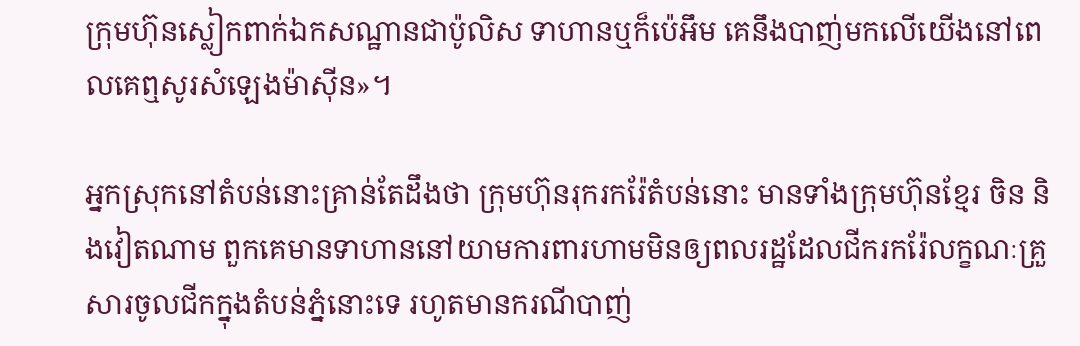ក្រុមហ៊ុនស្លៀកពាក់ឯកសណ្ឋានជាប៉ូលិស ទាហានឬក៏ប៉េអឹម គេនឹងបាញ់មកលើយើងនៅពេលគេឮសូរសំឡេងម៉ាស៊ីន»។

អ្នកស្រុកនៅតំបន់នោះគ្រាន់តែដឹងថា ក្រុមហ៊ុនរុករករ៉ែតំបន់នោះ មានទាំងក្រុមហ៊ុនខ្មែរ ចិន និងវៀតណាម ពួកគេមានទាហាននៅយាមការពារហាមមិនឲ្យពលរដ្ឋដែលជីករករ៉ែលក្ខណៈគ្រួសារចូលជីកក្នុងតំបន់ភ្នំនោះទេ រហូតមានករណីបាញ់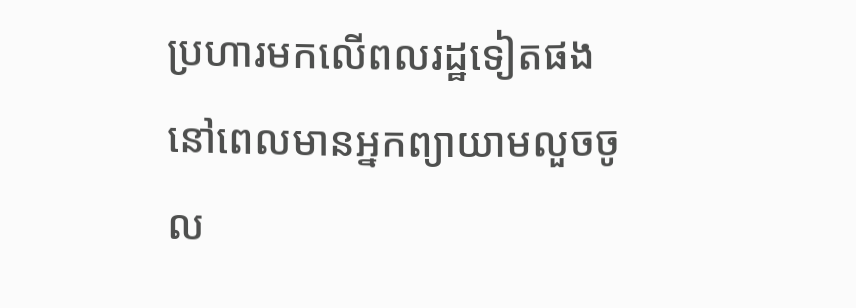ប្រហារមកលើពលរដ្ឋទៀតផង នៅពេលមានអ្នកព្យាយាមលួចចូល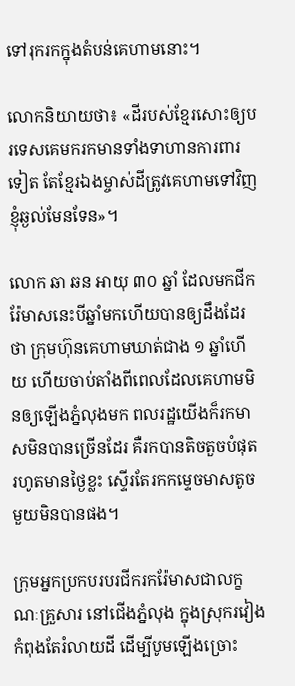ទៅរុករកក្នុងតំបន់គេហាមនោះ។

លោកនិយាយថា៖ «ដីរបស់ខ្មែរសោះឲ្យបរទេសគេមករកមានទាំងទាហានការពារទៀត តែខ្មែរឯងម្ចាស់ដីត្រូវគេហាមទៅវិញខ្ញុំឆ្ងល់មែនទែន»។

លោក ឆា ឆន អាយុ ៣០ ឆ្នាំ ដែលមកជីករ៉ែមាសនេះបីឆ្នាំមកហើយបានឲ្យដឹងដែរថា ក្រុមហ៊ុនគេហាមឃាត់ជាង ១ ឆ្នាំហើយ ហើយចាប់តាំងពីពេលដែលគេហាមមិនឲ្យឡើងភ្នំលុងមក ពលរដ្ឋយើងក៏រកមាសមិនបានច្រើនដែរ គឺរកបានតិចតួចបំផុត រហូតមានថ្ងៃខ្លះ ស្ទើរតែរកកម្ទេចមាសតូចមួយមិនបានផង។

ក្រុមអ្នកប្រកបរបរជីករករ៉ែមាសជាលក្ខណៈគ្រួសារ នៅជើងភ្នំលុង ក្នុងស្រុករវៀង  កំពុងតែរំលាយដី ដើម្បីបូមឡើងច្រោះ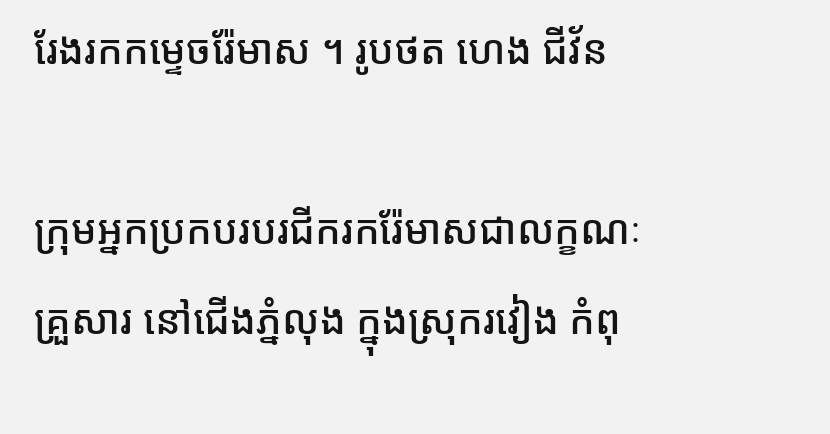រែងរកកម្ទេចរ៉ែមាស ។ រូបថត ហេង ជីវ័ន

ក្រុមអ្នកប្រកបរបរជីករករ៉ែមាសជាលក្ខណៈគ្រួសារ នៅជើងភ្នំលុង ក្នុងស្រុករវៀង កំពុ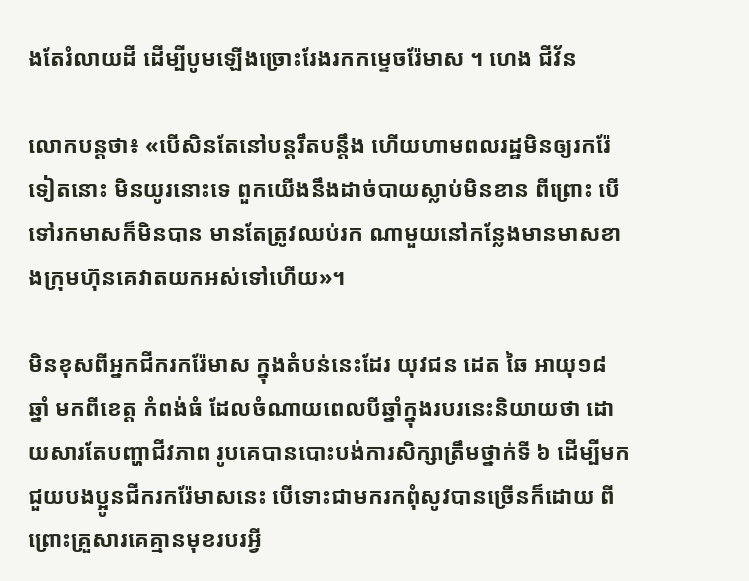ងតែរំលាយដី ដើម្បីបូមឡើងច្រោះរែងរកកម្ទេចរ៉ែមាស ។ ហេង ជីវ័ន

លោកបន្តថា៖ «បើសិនតែនៅបន្តរឹតបន្តឹង ហើយហាមពលរដ្ឋមិនឲ្យរករ៉ែទៀតនោះ មិនយូរនោះទេ ពួកយើងនឹងដាច់បាយស្លាប់មិនខាន ពីព្រោះ បើទៅរកមាសក៏មិនបាន មានតែត្រូវឈប់រក ណាមួយនៅកន្លែងមានមាសខាងក្រុមហ៊ុនគេវាតយកអស់ទៅហើយ»។

មិនខុសពីអ្នកជីករករ៉ែមាស ក្នុងតំបន់នេះដែរ យុវជន ដេត ឆៃ អាយុ១៨ ឆ្នាំ មកពីខេត្ត កំពង់ធំ ដែលចំណាយពេលបីឆ្នាំក្នុងរបរនេះនិយាយថា ដោយសារតែបញ្ហាជីវភាព រូបគេបានបោះបង់ការសិក្សាត្រឹមថ្នាក់ទី ៦ ដើម្បីមកជួយបងប្អូនជីករករ៉ែមាសនេះ បើទោះជាមករកពុំសូវបានច្រើនក៏ដោយ ពីព្រោះគ្រួសារគេគ្មានមុខរបរអ្វី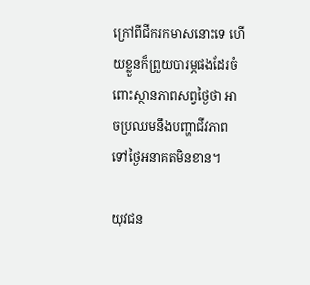ក្រៅពីជីករកមាសនោះទេ ហើយខ្លួនក៏ព្រួយបារម្ភផងដែរចំពោះស្ថានភាពសព្វថ្ងៃថា អាចប្រឈមនឹងបញ្ហាជីវភាពទៅថ្ងៃអនាគតមិនខាន។

យុវជន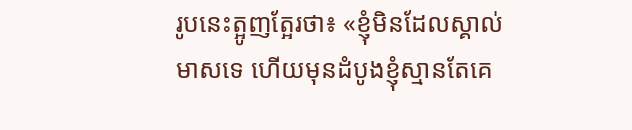រូបនេះត្អូញត្អែរថា៖ «ខ្ញុំមិនដែលស្គាល់មាសទេ ហើយមុនដំបូងខ្ញុំស្មានតែគេ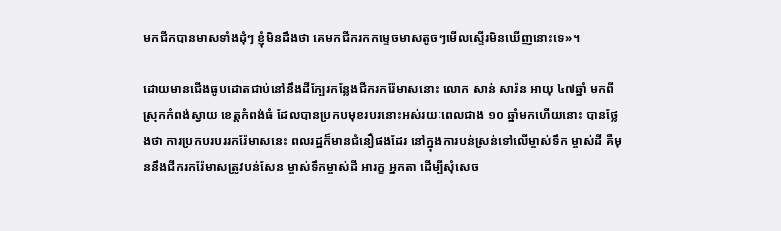មកជីកបានមាសទាំងដុំៗ ខ្ញុំមិនដឹងថា គេមកជីករកកម្ទេចមាសតូចៗមើលស្ទើរមិនឃើញនោះទេ»។

ដោយមានជើងធូបដោតជាប់នៅនឹងដីក្បែរកន្លែងជីករករ៉ែមាសនោះ លោក សាន់ សារ៉ន អាយុ ៤៧ឆ្នាំ មកពីស្រុកកំពង់ស្វាយ ខេត្តកំពង់ធំ ដែលបានប្រកបមុខរបរនោះអស់រយៈពេលជាង ១០ ឆ្នាំមកហើយនោះ បានថ្លែងថា ការប្រកបរបររករ៉ែមាសនេះ ពលរដ្ឋក៏មានជំនឿផងដែរ នៅក្នុងការបន់ស្រន់ទៅលើម្ចាស់ទឹក ម្ចាស់ដី គឺមុននឹងជីករករ៉ែមាសត្រូវបន់សែន ម្ចាស់ទឹកម្ចាស់ដី អារក្ខ អ្នកតា ដើម្បីសុំសេច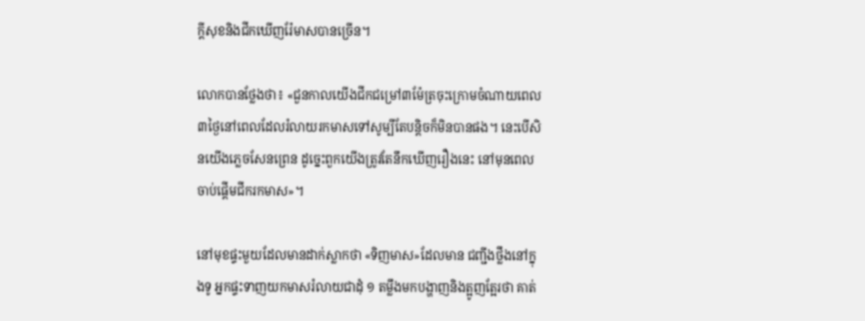ក្តីសុខនិងជីកឃើញរ៉ែមាសបានច្រើន។

លោកបានថ្លែងថា៖ «ជួនកាលយើងជីកជម្រៅ៣ម៉ែត្រចុះក្រោមចំណាយពេល៣ថ្ងៃនៅពេលដែលរំលាយរកមាសទៅសូម្បីតែបន្តិចក៏មិនបានផង។ នេះបើសិនយើងភ្លេចសែនព្រេន ដូច្នេះពួកយើងត្រូវតែនឹកឃើញរឿងនេះ នៅមុនពេលចាប់ផ្តើមជីករកមាស»។

នៅមុខផ្ទះមួយដែលមានដាក់ស្លាកថា «ទិញមាស»ដែលមាន ជញ្ជីងថ្លឹងនៅក្នុងទូ អ្នកផ្ទះទាញយកមាសរំលាយជាដុំ ១ តម្លឹងមកបង្ហាញនិងត្អូញត្អែរថា គាត់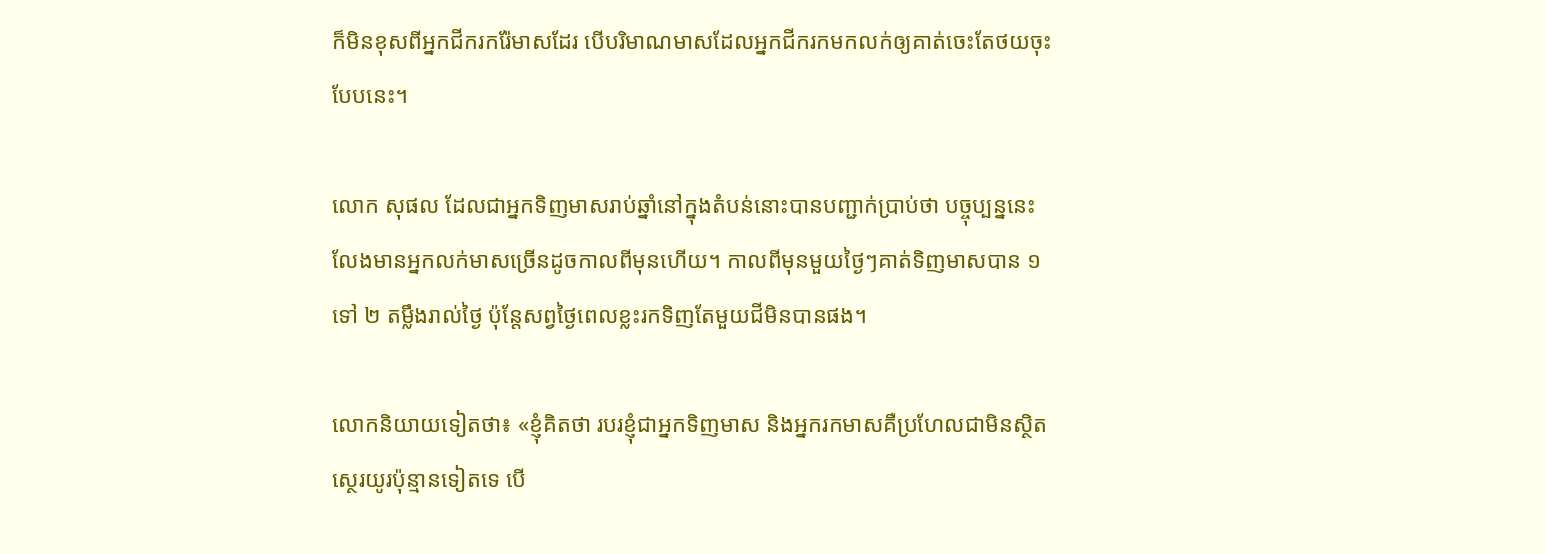ក៏មិនខុសពីអ្នកជីករករ៉ែមាសដែរ បើបរិមាណមាសដែលអ្នកជីករកមកលក់ឲ្យគាត់ចេះតែថយចុះបែបនេះ។

លោក សុផល ដែលជាអ្នកទិញមាសរាប់ឆ្នាំនៅក្នុងតំបន់នោះបានបញ្ជាក់ប្រាប់ថា បច្ចុប្បន្ននេះលែងមានអ្នកលក់មាសច្រើនដូចកាលពីមុនហើយ។ កាលពីមុនមួយថ្ងៃៗគាត់ទិញមាសបាន ១ ទៅ ២ តម្លឹងរាល់ថ្ងៃ ប៉ុន្តែសព្វថ្ងៃពេលខ្លះរកទិញតែមួយជីមិនបានផង។

លោកនិយាយទៀតថា៖ «ខ្ញុំគិតថា របរខ្ញុំជាអ្នកទិញមាស និងអ្នករកមាសគឺប្រហែលជាមិនស្ថិតស្ថេរយូរប៉ុន្មានទៀតទេ បើ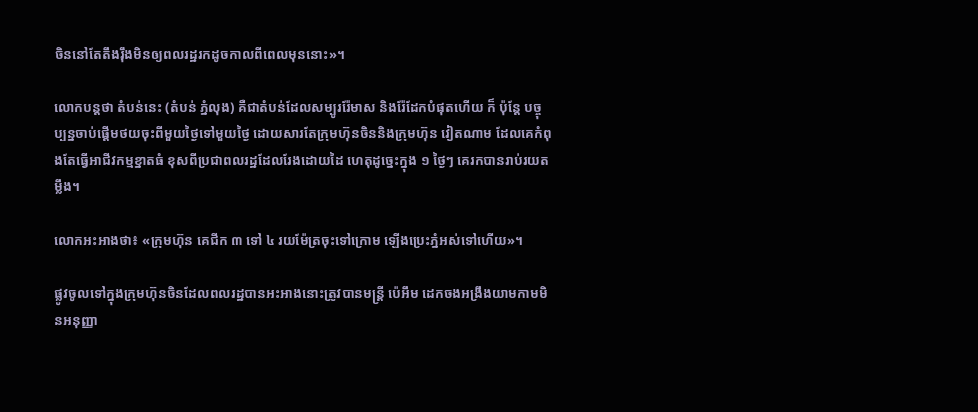ចិននៅតែតឹងរ៉ឹងមិនឲ្យពលរដ្ឋរកដូចកាលពីពេលមុននោះ»។

លោកបន្តថា តំបន់នេះ (តំបន់ ភ្នំលុង) គឺជាតំបន់ដែលសម្បូររ៉ែមាស និងរ៉ែដែកបំផុតហើយ ក៏ ប៉ុន្តែ បច្ចុប្បន្នចាប់ផ្តើមថយចុះពីមួយថ្ងៃទៅមួយថ្ងៃ ដោយសារតែក្រុមហ៊ុនចិននិងក្រុមហ៊ុន វៀតណាម ដែលគេកំពុងតែធ្វើអាជីវកម្មខ្នាតធំ ខុសពីប្រជាពលរដ្ឋដែលរែងដោយដៃ ហេតុដូច្នេះក្នុង ១ ថ្ងៃៗ គេរកបានរាប់រយតម្លឹង។

លោកអះអាងថា៖ «ក្រុមហ៊ុន គេជីក ៣ ទៅ ៤ រយម៉ែត្រចុះទៅក្រោម ឡើងប្រេះភ្នំអស់ទៅហើយ»។

ផ្លូវចូលទៅក្នុងក្រុមហ៊ុនចិនដែលពលរដ្ឋបានអះអាងនោះត្រូវបានមន្ត្រី ប៉េអឹម ដេកចងអង្រឹងយាមកាមមិនអនុញ្ញា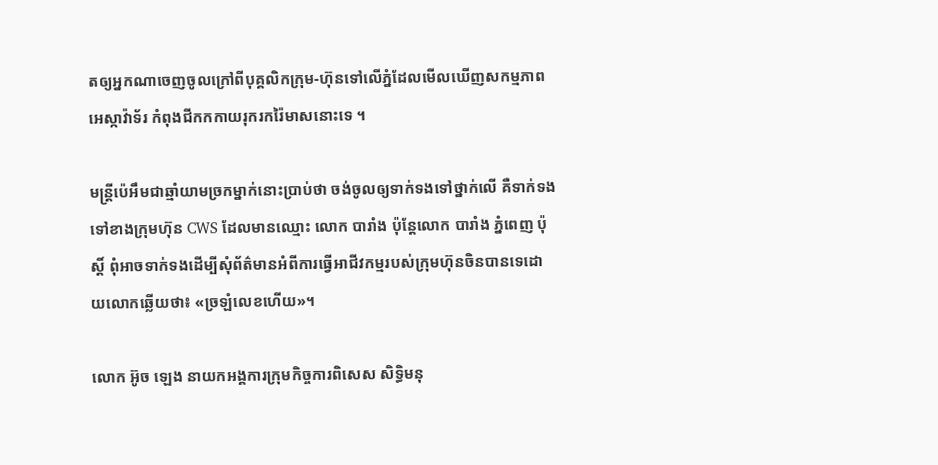តឲ្យអ្នកណាចេញចូលក្រៅពីបុគ្គលិកក្រុម-ហ៊ុនទៅលើភ្នំដែលមើលឃើញសកម្មភាព អេស្កាវ៉ាទ័រ កំពុងជីកកកាយរុករករ៉ៃមាសនោះទេ ។

មន្ត្រីប៉េអឹមជាឆ្មាំយាមច្រកម្នាក់នោះប្រាប់ថា ចង់ចូលឲ្យទាក់ទងទៅថ្នាក់លើ គឺទាក់ទងទៅខាងក្រុមហ៊ុន CWS ដែលមានឈ្មោះ លោក បារាំង ប៉ុន្តែលោក បារាំង ភ្នំពេញ ប៉ុស្តិ៍ ពុំអាចទាក់ទងដើម្បីសុំព័ត៌មានអំពីការធ្វើអាជីវកម្មរបស់ក្រុមហ៊ុនចិនបានទេដោយលោកឆ្លើយថា៖ «ច្រឡំលេខហើយ»។

លោក អ៊ូច ឡេង នាយកអង្គការក្រុមកិច្ចការពិសេស សិទ្ធិមនុ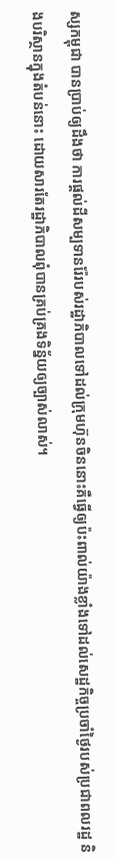ស្សកម្ពុជា បានប្រាប់ឲ្យដឹងថា ការផ្តល់ដីសម្បទានរ៉ែរបស់រដ្ឋាភិបាលទៅដល់ក្រុមហ៊ុនចិននោះគឺធ្វើឲ្យប៉ះពាល់យ៉ាងខ្លាំងទៅដល់សេដ្ឋកិច្ចប្រចាំថ្ងៃរបស់ប្រជាពលរដ្ឋ និងបរិស្ថានក្នុងតំបន់នោះ ដោយសារតែរដ្ឋាភិបាលពុំបានគ្រប់គ្រងទិន្ន័យឲ្យច្បាស់លាស់។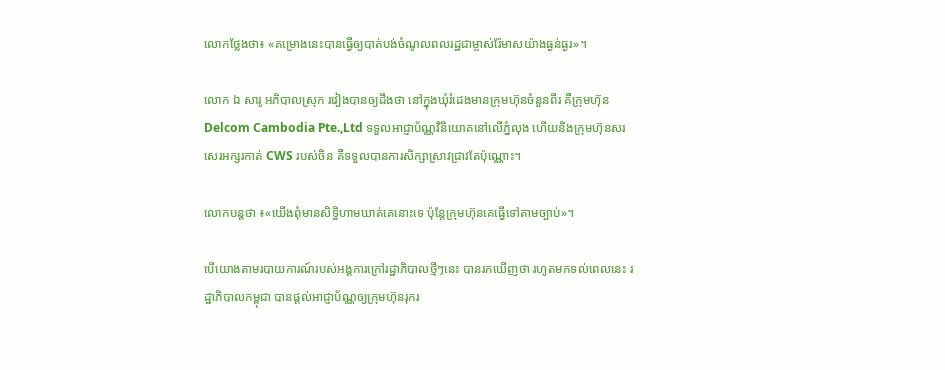លោកថ្លែងថា៖ «គម្រោងនេះបានធ្វើឲ្យបាត់បង់ចំណូលពលរដ្ឋជាម្ចាស់រ៉ែមាសយ៉ាងធ្ងន់ធ្ងរ»។

លោក ឯ សារូ អភិបាលស្រុក រវៀងបានឲ្យដឹងថា នៅក្នុងឃុំរំដេងមានក្រុមហ៊ុនចំនួនពីរ គឺក្រុមហ៊ុន Delcom Cambodia Pte.,Ltd ទទួលអាជ្ញាប័ណ្ណវិនិយោគនៅលើភ្នំលុង ហើយនិងក្រុមហ៊ុនសរសេរអក្សរកាត់ CWS របស់ចិន គឺទទួលបានការសិក្សាស្រាវជ្រាវតែប៉ុណ្ណោះ។

លោកបន្តថា ៖«យើងពុំមានសិទ្ធិហាមឃាត់គេនោះទេ ប៉ុន្តែក្រុមហ៊ុនគេធ្វើទៅតាមច្បាប់»។

បើយោងតាមរបាយការណ៍របស់អង្គការក្រៅរដ្ឋាភិបាលថ្មីៗនេះ បានរកឃើញថា រហូតមកទល់ពេលនេះ រដ្ឋាភិបាលកម្ពុជា បានផ្តល់អាជ្ញាប័ណ្ណឲ្យក្រុមហ៊ុនរុករ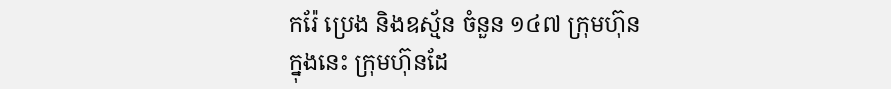ករ៉ែ ប្រេង និងឧស្ម័ន ចំនួន ១៤៧ ក្រុមហ៊ុន ក្នុងនេះ ក្រុមហ៊ុនដែ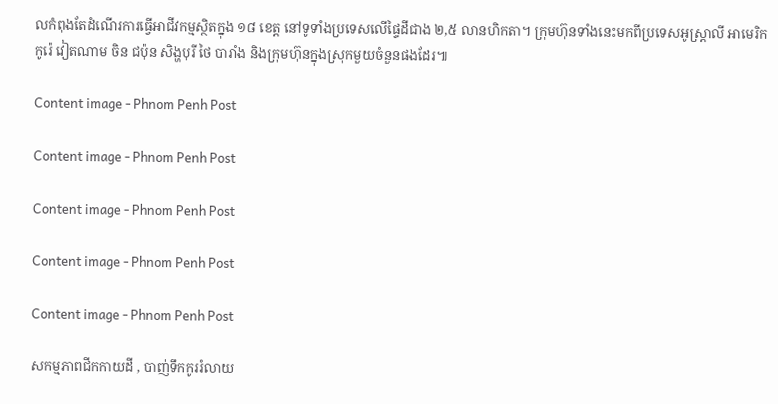លកំពុងតែដំណើរការធ្វើអាជីវកម្មស្ថិតក្នុង ១៨ ខេត្ត នៅទូទាំងប្រទេសលើផ្ទៃដីជាង ២,៥ លានហិកតា។ ក្រុមហ៊ុនទាំងនេះមកពីប្រទេសអូស្ត្រាលី អាមេរិក កូរ៉េ វៀតណាម ចិន ជប៉ុន សិង្ហបុរី ថៃ បារាំង និងក្រុមហ៊ុនក្នុងស្រុកមួយចំនួនផងដែរ៕

Content image - Phnom Penh Post

Content image - Phnom Penh Post

Content image - Phnom Penh Post

Content image - Phnom Penh Post

Content image - Phnom Penh Post

សកម្មភាពជីកកាយដី , បាញ់ទឹកកូររំលាយ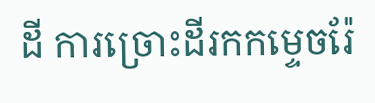ដី ការច្រោះដីរកកម្ទេចរ៉ែ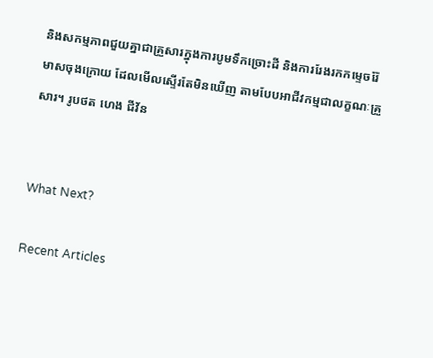និងសកម្មភាពជួយគ្នាជាគ្រួសារក្នុងការបូមទឹកច្រោះដី និងការរែងរកកម្ទេចរ៉ែមាសចុងក្រោយ ដែលមើលស្ទើរតែមិនឃើញ តាមបែបអាជីវកម្មជាលក្ខណៈគ្រួសារ។ រូបថត ហេង ជីវ័ន


What Next?

Recent Articles